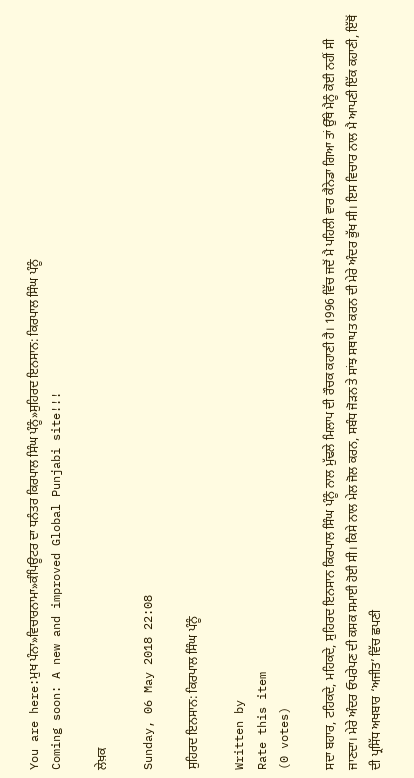You are here:ਮੁਖ ਪੰਨਾ»ਵਿਚਾਰਨਾਮਾ»ਕੰਪਿਊਟਰ ਦਾ ਧਨੰਤਰ ਕਿਰਪਾਲ ਸਿੰਘ ਪੰਨੂੰ»ਸੁਹਿਰਦ ਇਨਸਾਨ: ਕਿਰਪਾਲ ਸਿੰਘ ਪੰਨੂੰ
Coming soon: A new and improved Global Punjabi site!!!

ਲੇਖ਼ਕ

Sunday, 06 May 2018 22:08

ਸੁਹਿਰਦ ਇਨਸਾਨ: ਕਿਰਪਾਲ ਸਿੰਘ ਪੰਨੂੰ

Written by
Rate this item
(0 votes)

ਸਦਾ ਬਹਾਰ, ਟਹਿਕਦੇ, ਮਹਿਕਦੇ, ਸੁਹਿਰਦ ਇਨਸਾਨ ਕਿਰਪਾਲ ਸਿੰਘ ਪੰਨੂੰ ਨਾਲ ਮੁੱਢਲੇ ਮਿਲਾਪ ਦੀ ਰੌਚਕ ਕਹਾਣੀ ਹੈ। 1996 ਵਿੱਚ ਜਦੋਂ ਮੈ ਪਹਿਲੀ ਵਾਰ ਕੈਨੇਡਾ ਗਿਆ ਤਾਂ ਉੱਥੇ ਮੈਨੂੰ ਕੋਈ ਨਹੀਂ ਸੀ ਜਾਣਦਾ। ਮੇਰੇ ਅੰਦਰ ਓਪਰੇਪਣ ਦੀ ਕਸਕ ਸਮਾਈ ਹੋਈ ਸੀ। ਕਿਸੇ ਨਾਲ ਮੇਲ ਜੋਲ ਕਰਨ, ਸਬੰਧ ਜੋੜਨ ਤੇ ਸਾਂਝ ਸਥਾਪਤ ਕਰਨ ਦੀ ਮੇਰੇ ਅੰਦਰ ਭੁੱਖ ਸੀ। ਇਸ ਵਿਚਾਰ ਨਾਲ ਮੈ ਆਪਣੀ ਇੱਕ ਕਹਾਣੀ, ਇੱਥੋਂ ਦੀ ਪ੍ਰਸਿੱਧ ਅਖਬਾਰ ‘ਅਜੀਤ’ ਵਿੱਚ ਛਪਣੀ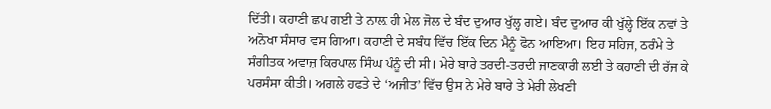ਦਿੱਤੀ। ਕਹਾਣੀ ਛਪ ਗਈ ਤੇ ਨਾਲ਼ ਹੀ ਮੇਲ ਜੋਲ ਦੇ ਬੰਦ ਦੁਆਰ ਖੁੱਲ੍ਹ ਗਏ। ਬੰਦ ਦੁਆਰ ਕੀ ਖੁੱਲ੍ਹੇ ਇੱਕ ਨਵਾਂ ਤੇ ਅਨੋਖਾ ਸੰਸਾਰ ਵਸ ਗਿਆ। ਕਹਾਣੀ ਦੇ ਸਬੰਧ ਵਿੱਚ ਇੱਕ ਦਿਨ ਮੈਨੂੰ ਫੋਨ ਆਇਆ। ਇਹ ਸਹਿਜ, ਠਰੰਮੇ ਤੇ ਸੰਗੀਤਕ ਅਵਾਜ਼ ਕਿਰਪਾਲ ਸਿੰਘ ਪੰਨੂੰ ਦੀ ਸੀ। ਮੇਰੇ ਬਾਰੇ ਤਰਦੀ-ਤਰਦੀ ਜਾਣਕਾਰੀ ਲਈ ਤੇ ਕਹਾਣੀ ਦੀ ਰੱਜ ਕੇ ਪਰਸੰਸਾ ਕੀਤੀ। ਅਗਲੇ ਹਫਤੇ ਦੇ ‘ਅਜੀਤ’ ਵਿੱਚ ਉਸ ਨੇ ਮੇਰੇ ਬਾਰੇ ਤੇ ਮੇਰੀ ਲੇਖਣੀ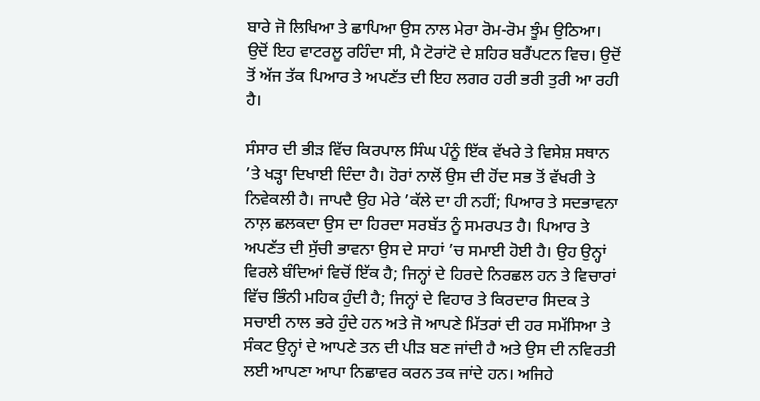ਬਾਰੇ ਜੋ ਲਿਖਿਆ ਤੇ ਛਾਪਿਆ ਉਸ ਨਾਲ ਮੇਰਾ ਰੋਮ-ਰੋਮ ਝੂੰਮ ਉਠਿਆ। ਉਦੋਂ ਇਹ ਵਾਟਰਲੂ ਰਹਿੰਦਾ ਸੀ, ਮੈ ਟੋਰਾਂਟੋ ਦੇ ਸ਼ਹਿਰ ਬਰੈਂਪਟਨ ਵਿਚ। ਉਦੋਂ ਤੋਂ ਅੱਜ ਤੱਕ ਪਿਆਰ ਤੇ ਅਪਣੱਤ ਦੀ ਇਹ ਲਗਰ ਹਰੀ ਭਰੀ ਤੁਰੀ ਆ ਰਹੀ ਹੈ।

ਸੰਸਾਰ ਦੀ ਭੀੜ ਵਿੱਚ ਕਿਰਪਾਲ ਸਿੰਘ ਪੰਨੂੰ ਇੱਕ ਵੱਖਰੇ ਤੇ ਵਿਸੇਸ਼ ਸਥਾਨ ’ਤੇ ਖੜ੍ਹਾ ਦਿਖਾਈ ਦਿੰਦਾ ਹੈ। ਹੋਰਾਂ ਨਾਲੋਂ ਉਸ ਦੀ ਹੋਂਦ ਸਭ ਤੋਂ ਵੱਖਰੀ ਤੇ ਨਿਵੇਕਲੀ ਹੈ। ਜਾਪਦੈ ਉਹ ਮੇਰੇ ’ਕੱਲੇ ਦਾ ਹੀ ਨਹੀਂ; ਪਿਆਰ ਤੇ ਸਦਭਾਵਨਾ ਨਾਲ਼ ਛਲਕਦਾ ਉਸ ਦਾ ਹਿਰਦਾ ਸਰਬੱਤ ਨੂੰ ਸਮਰਪਤ ਹੈ। ਪਿਆਰ ਤੇ ਅਪਣੱਤ ਦੀ ਸੁੱਚੀ ਭਾਵਨਾ ਉਸ ਦੇ ਸਾਹਾਂ ’ਚ ਸਮਾਈ ਹੋਈ ਹੈ। ਉਹ ਉਨ੍ਹਾਂ ਵਿਰਲੇ ਬੰਦਿਆਂ ਵਿਚੋਂ ਇੱਕ ਹੈ; ਜਿਨ੍ਹਾਂ ਦੇ ਹਿਰਦੇ ਨਿਰਛਲ ਹਨ ਤੇ ਵਿਚਾਰਾਂ ਵਿੱਚ ਭਿੰਨੀ ਮਹਿਕ ਹੁੰਦੀ ਹੈ; ਜਿਨ੍ਹਾਂ ਦੇ ਵਿਹਾਰ ਤੇ ਕਿਰਦਾਰ ਸਿਦਕ ਤੇ ਸਚਾਈ ਨਾਲ ਭਰੇ ਹੁੰਦੇ ਹਨ ਅਤੇ ਜੋ ਆਪਣੇ ਮਿੱਤਰਾਂ ਦੀ ਹਰ ਸਮੱਸਿਆ ਤੇ ਸੰਕਟ ਉਨ੍ਹਾਂ ਦੇ ਆਪਣੇ ਤਨ ਦੀ ਪੀੜ ਬਣ ਜਾਂਦੀ ਹੈ ਅਤੇ ਉਸ ਦੀ ਨਵਿਰਤੀ ਲਈ ਆਪਣਾ ਆਪਾ ਨਿਛਾਵਰ ਕਰਨ ਤਕ ਜਾਂਦੇ ਹਨ। ਅਜਿਹੇ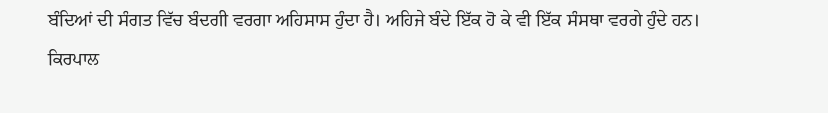ਬੰਦਿਆਂ ਦੀ ਸੰਗਤ ਵਿੱਚ ਬੰਦਗੀ ਵਰਗਾ ਅਹਿਸਾਸ ਹੁੰਦਾ ਹੈ। ਅਹਿਜੇ ਬੰਦੇ ਇੱਕ ਹੋ ਕੇ ਵੀ ਇੱਕ ਸੰਸਥਾ ਵਰਗੇ ਹੁੰਦੇ ਹਨ। ਕਿਰਪਾਲ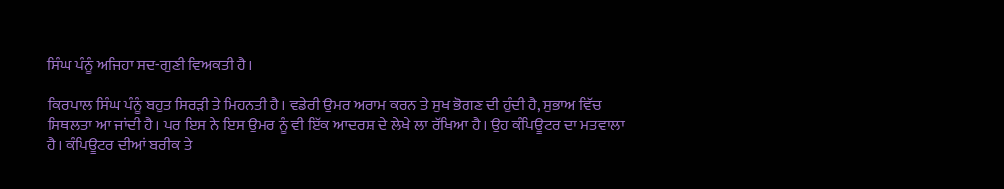ਸਿੰਘ ਪੰਨੂੰ ਅਜਿਹਾ ਸਦ-ਗੁਣੀ ਵਿਅਕਤੀ ਹੈ।

ਕਿਰਪਾਲ ਸਿੰਘ ਪੰਨੂੰ ਬਹੁਤ ਸਿਰੜੀ ਤੇ ਮਿਹਨਤੀ ਹੈ। ਵਡੇਰੀ ਉਮਰ ਅਰਾਮ ਕਰਨ ਤੇ ਸੁਖ ਭੋਗਣ ਦੀ ਹੁੰਦੀ ਹੈ, ਸੁਭਾਅ ਵਿੱਚ ਸਿਥਲਤਾ ਆ ਜਾਂਦੀ ਹੈ। ਪਰ ਇਸ ਨੇ ਇਸ ਉਮਰ ਨੂੰ ਵੀ ਇੱਕ ਆਦਰਸ਼ ਦੇ ਲੇਖੇ ਲਾ ਰੱਖਿਆ ਹੈ। ਉਹ ਕੰਪਿਊਟਰ ਦਾ ਮਤਵਾਲਾ ਹੈ। ਕੰਪਿਊਟਰ ਦੀਆਂ ਬਰੀਕ ਤੇ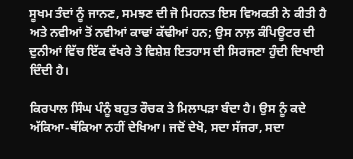ਸੂਖਮ ਤੰਦਾਂ ਨੂੰ ਜਾਨਣ, ਸਮਝਣ ਦੀ ਜੋ ਮਿਹਨਤ ਇਸ ਵਿਅਕਤੀ ਨੇ ਕੀਤੀ ਹੈ ਅਤੇ ਨਵੀਆਂ ਤੋਂ ਨਵੀਆਂ ਕਾਢਾਂ ਕੱਢੀਆਂ ਹਨ; ਉਸ ਨਾਲ਼ ਕੰਪਿਊਟਰ ਦੀ ਦੁਨੀਆਂ ਵਿੱਚ ਇੱਕ ਵੱਖਰੇ ਤੇ ਵਿਸ਼ੇਸ਼ ਇਤਹਾਸ ਦੀ ਸਿਰਜਣਾ ਹੁੰਦੀ ਦਿਖਾਈ ਦਿੰਦੀ ਹੈ।

ਕਿਰਪਾਲ ਸਿੰਘ ਪੰਨੂੰ ਬਹੁਤ ਰੌਚਕ ਤੇ ਮਿਲਾਪੜਾ ਬੰਦਾ ਹੈ। ਉਸ ਨੂੰ ਕਦੇ ਅੱਕਿਆ-ਥੱਕਿਆ ਨਹੀਂ ਦੇਖਿਆ। ਜਦੋਂ ਦੇਖੋ, ਸਦਾ ਸੱਜਰਾ, ਸਦਾ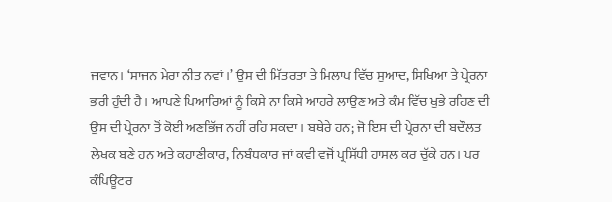ਜਵਾਨ। ‘ਸਾਜਨ ਮੇਰਾ ਨੀਤ ਨਵਾਂ।’ ਉਸ ਦੀ ਮਿੱਤਰਤਾ ਤੇ ਮਿਲਾਪ ਵਿੱਚ ਸੁਆਦ, ਸਿਖਿਆ ਤੇ ਪ੍ਰੇਰਨਾ ਭਰੀ ਹੁੰਦੀ ਹੈ। ਆਪਣੇ ਪਿਆਰਿਆਂ ਨੂੰ ਕਿਸੇ ਨਾ ਕਿਸੇ ਆਹਰੇ ਲਾਉਣ ਅਤੇ ਕੰਮ ਵਿੱਚ ਖੁਭੇ ਰਹਿਣ ਦੀ ਉਸ ਦੀ ਪ੍ਰੇਰਨਾ ਤੋਂ ਕੋਈ ਅਣਭਿੱਜ ਨਹੀਂ ਰਹਿ ਸਕਦਾ। ਬਥੇਰੇ ਹਨ; ਜੋ ਇਸ ਦੀ ਪ੍ਰੇਰਨਾ ਦੀ ਬਦੌਲਤ ਲੇਖਕ ਬਣੇ ਹਨ ਅਤੇ ਕਹਾਣੀਕਾਰ, ਨਿਬੰਧਕਾਰ ਜਾਂ ਕਵੀ ਵਜੋਂ ਪ੍ਰਸਿੱਧੀ ਹਾਸਲ ਕਰ ਚੁੱਕੇ ਹਨ। ਪਰ ਕੰਪਿਊਟਰ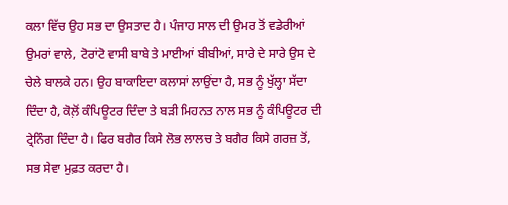ਕਲਾ ਵਿੱਚ ਉਹ ਸਭ ਦਾ ਉਸਤਾਦ ਹੈ। ਪੰਜਾਹ ਸਾਲ ਦੀ ਉਮਰ ਤੋਂ ਵਡੇਰੀਆਂ ਉਮਰਾਂ ਵਾਲੇ, ਟੋਰਾਂਟੋ ਵਾਸੀ ਬਾਬੇ ਤੇ ਮਾਈਆਂ ਬੀਬੀਆਂ, ਸਾਰੇ ਦੇ ਸਾਰੇ ਉਸ ਦੇ ਚੇਲੇ ਬਾਲਕੇ ਹਨ। ਉਹ ਬਾਕਾਇਦਾ ਕਲਾਸਾਂ ਲਾਉਂਦਾ ਹੈ, ਸਭ ਨੂੰ ਖੁੱਲ੍ਹਾ ਸੱਦਾ ਦਿੰਦਾ ਹੈ, ਕੋਲ਼ੋਂ ਕੰਪਿਊਟਰ ਦਿੰਦਾ ਤੇ ਬੜੀ ਮਿਹਨਤ ਨਾਲ ਸਭ ਨੂੰ ਕੰਪਿਊਟਰ ਦੀ ਟ੍ਰੇਨਿੰਗ ਦਿੰਦਾ ਹੈ। ਫਿਰ ਬਗੈਰ ਕਿਸੇ ਲੋਭ ਲਾਲਚ ਤੇ ਬਗੈਰ ਕਿਸੇ ਗਰਜ਼ ਤੋਂ, ਸਭ ਸੇਵਾ ਮੁਫ਼ਤ ਕਰਦਾ ਹੈ।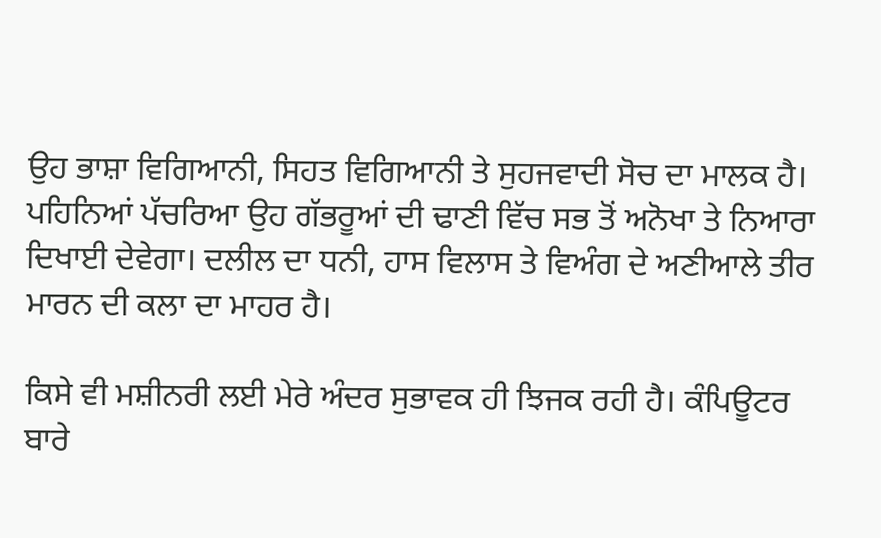ਉਹ ਭਾਸ਼ਾ ਵਿਗਿਆਨੀ, ਸਿਹਤ ਵਿਗਿਆਨੀ ਤੇ ਸੁਹਜਵਾਦੀ ਸੋਚ ਦਾ ਮਾਲਕ ਹੈ। ਪਹਿਨਿਆਂ ਪੱਚਰਿਆ ਉਹ ਗੱਭਰੂਆਂ ਦੀ ਢਾਣੀ ਵਿੱਚ ਸਭ ਤੋਂ ਅਨੋਖਾ ਤੇ ਨਿਆਰਾ ਦਿਖਾਈ ਦੇਵੇਗਾ। ਦਲੀਲ ਦਾ ਧਨੀ, ਹਾਸ ਵਿਲਾਸ ਤੇ ਵਿਅੰਗ ਦੇ ਅਣੀਆਲੇ ਤੀਰ ਮਾਰਨ ਦੀ ਕਲਾ ਦਾ ਮਾਹਰ ਹੈ।

ਕਿਸੇ ਵੀ ਮਸ਼ੀਨਰੀ ਲਈ ਮੇਰੇ ਅੰਦਰ ਸੁਭਾਵਕ ਹੀ ਝਿਜਕ ਰਹੀ ਹੈ। ਕੰਪਿਊਟਰ ਬਾਰੇ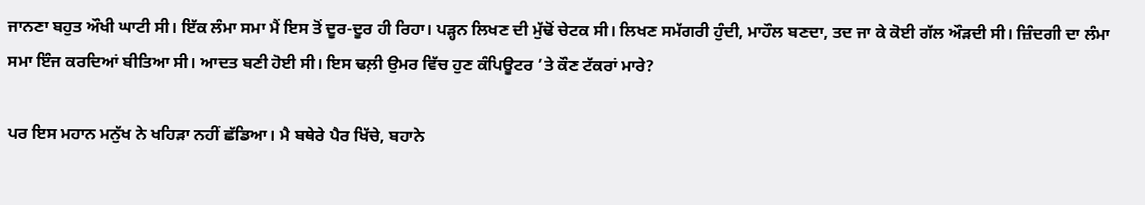ਜਾਨਣਾ ਬਹੁਤ ਔਖੀ ਘਾਟੀ ਸੀ। ਇੱਕ ਲੰਮਾ ਸਮਾ ਮੈਂ ਇਸ ਤੋਂ ਦੂਰ-ਦੂਰ ਹੀ ਰਿਹਾ। ਪੜ੍ਹਨ ਲਿਖਣ ਦੀ ਮੁੱਢੋਂ ਚੇਟਕ ਸੀ। ਲਿਖਣ ਸਮੱਗਰੀ ਹੁੰਦੀ, ਮਾਹੌਲ ਬਣਦਾ, ਤਦ ਜਾ ਕੇ ਕੋਈ ਗੱਲ ਔੜਦੀ ਸੀ। ਜ਼ਿੰਦਗੀ ਦਾ ਲੰਮਾ ਸਮਾ ਇੰਜ ਕਰਦਿਆਂ ਬੀਤਿਆ ਸੀ। ਆਦਤ ਬਣੀ ਹੋਈ ਸੀ। ਇਸ ਢਲ਼ੀ ਉਮਰ ਵਿੱਚ ਹੁਣ ਕੰਪਿਊਟਰ ’ਤੇ ਕੌਣ ਟੱਕਰਾਂ ਮਾਰੇ?

ਪਰ ਇਸ ਮਹਾਨ ਮਨੁੱਖ ਨੇ ਖਹਿੜਾ ਨਹੀਂ ਛੱਡਿਆ। ਮੈ ਬਥੇਰੇ ਪੈਰ ਖਿੱਚੇ, ਬਹਾਨੇ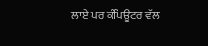ਲਾਏ ਪਰ ਕੰਪਿਊਟਰ ਵੱਲ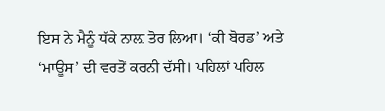ਇਸ ਨੇ ਮੈਨੂੰ ਧੱਕੇ ਨਾਲ਼ ਤੋਰ ਲਿਆ। ‘ਕੀ ਬੋਰਡ’ ਅਤੇ ‘ਮਾਊਸ’ ਦੀ ਵਰਤੋਂ ਕਰਨੀ ਦੱਸੀ। ਪਹਿਲਾਂ ਪਹਿਲ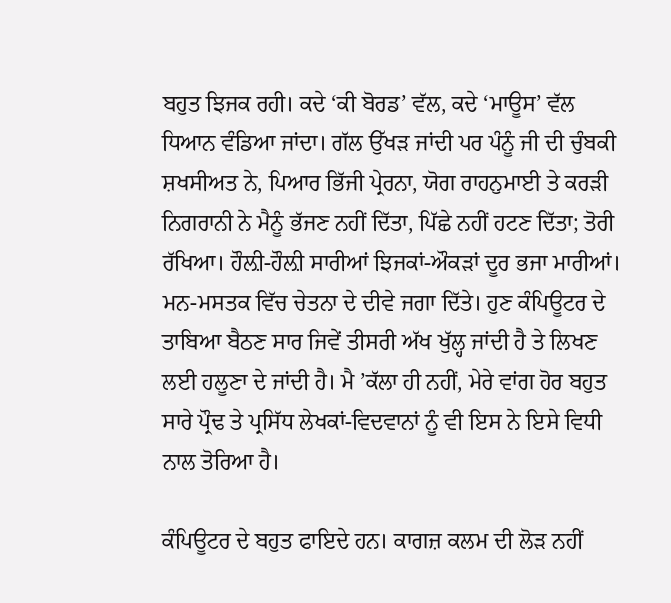ਬਹੁਤ ਝਿਜਕ ਰਹੀ। ਕਦੇ ‘ਕੀ ਬੋਰਡ’ ਵੱਲ, ਕਦੇ ‘ਮਾਊਸ’ ਵੱਲ ਧਿਆਨ ਵੰਡਿਆ ਜਾਂਦਾ। ਗੱਲ ਉੱਖੜ ਜਾਂਦੀ ਪਰ ਪੰਨੂੰ ਜੀ ਦੀ ਚੁੰਬਕੀ ਸ਼ਖਸੀਅਤ ਨੇ, ਪਿਆਰ ਭਿੱਜੀ ਪ੍ਰੇਰਨਾ, ਯੋਗ ਰਾਹਨੁਮਾਈ ਤੇ ਕਰੜੀ ਨਿਗਰਾਨੀ ਨੇ ਮੈਨੂੰ ਭੱਜਣ ਨਹੀਂ ਦਿੱਤਾ, ਪਿੱਛੇ ਨਹੀਂ ਹਟਣ ਦਿੱਤਾ; ਤੋਰੀ ਰੱਖਿਆ। ਹੌਲ਼ੀ-ਹੌਲ਼ੀ ਸਾਰੀਆਂ ਝਿਜਕਾਂ-ਔਕੜਾਂ ਦੂਰ ਭਜਾ ਮਾਰੀਆਂ। ਮਨ-ਮਸਤਕ ਵਿੱਚ ਚੇਤਨਾ ਦੇ ਦੀਵੇ ਜਗਾ ਦਿੱਤੇ। ਹੁਣ ਕੰਪਿਊਟਰ ਦੇ ਤਾਬਿਆ ਬੈਠਣ ਸਾਰ ਜਿਵੇਂ ਤੀਸਰੀ ਅੱਖ ਖੁੱਲ੍ਹ ਜਾਂਦੀ ਹੈ ਤੇ ਲਿਖਣ ਲਈ ਹਲੂਣਾ ਦੇ ਜਾਂਦੀ ਹੈ। ਮੈ ’ਕੱਲਾ ਹੀ ਨਹੀਂ, ਮੇਰੇ ਵਾਂਗ ਹੋਰ ਬਹੁਤ ਸਾਰੇ ਪ੍ਰੌਢ ਤੇ ਪ੍ਰਸਿੱਧ ਲੇਖਕਾਂ-ਵਿਦਵਾਨਾਂ ਨੂੰ ਵੀ ਇਸ ਨੇ ਇਸੇ ਵਿਧੀ ਨਾਲ ਤੋਰਿਆ ਹੈ।

ਕੰਪਿਊਟਰ ਦੇ ਬਹੁਤ ਫਾਇਦੇ ਹਨ। ਕਾਗਜ਼ ਕਲਮ ਦੀ ਲੋੜ ਨਹੀਂ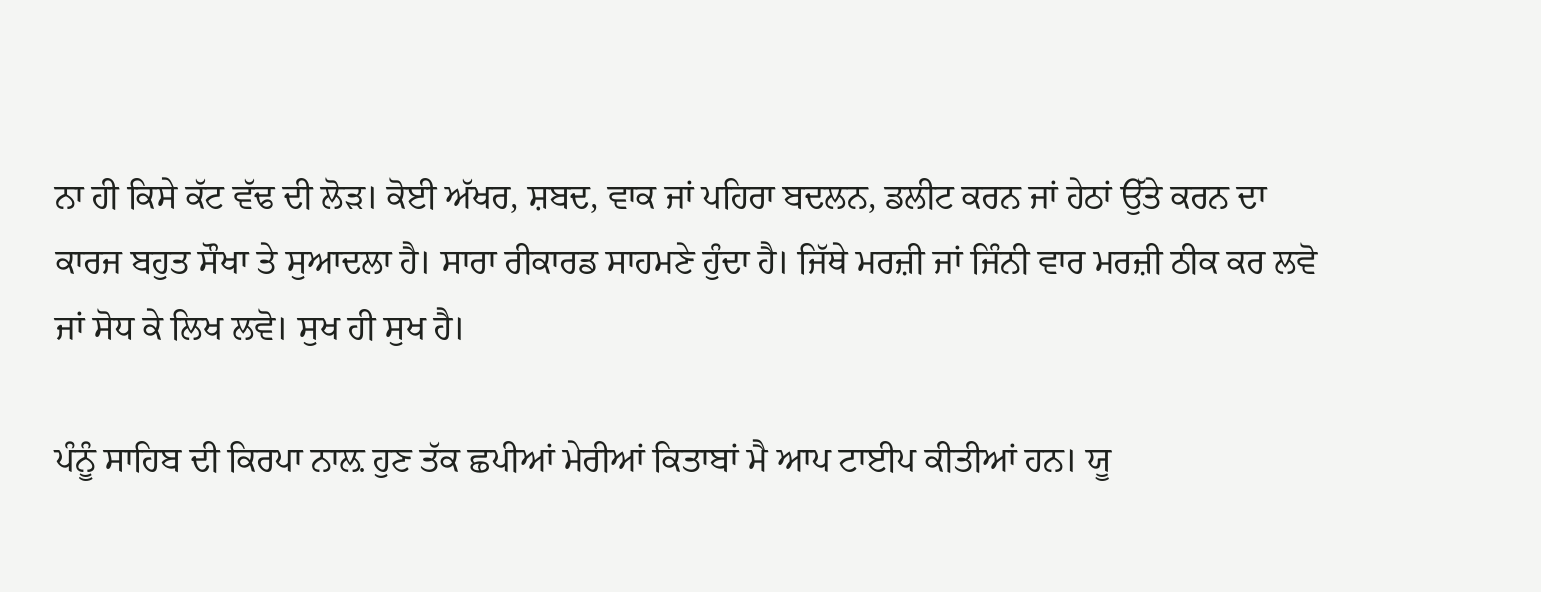ਨਾ ਹੀ ਕਿਸੇ ਕੱਟ ਵੱਢ ਦੀ ਲੋੜ। ਕੋਈ ਅੱਖਰ, ਸ਼ਬਦ, ਵਾਕ ਜਾਂ ਪਹਿਰਾ ਬਦਲਨ, ਡਲੀਟ ਕਰਨ ਜਾਂ ਹੇਠਾਂ ਉੱਤੇ ਕਰਨ ਦਾ ਕਾਰਜ ਬਹੁਤ ਸੌਖਾ ਤੇ ਸੁਆਦਲਾ ਹੈ। ਸਾਰਾ ਰੀਕਾਰਡ ਸਾਹਮਣੇ ਹੁੰਦਾ ਹੈ। ਜਿੱਥੇ ਮਰਜ਼ੀ ਜਾਂ ਜਿੰਨੀ ਵਾਰ ਮਰਜ਼ੀ ਠੀਕ ਕਰ ਲਵੋ ਜਾਂ ਸੋਧ ਕੇ ਲਿਖ ਲਵੋ। ਸੁਖ ਹੀ ਸੁਖ ਹੈ।

ਪੰਨੂੰ ਸਾਹਿਬ ਦੀ ਕਿਰਪਾ ਨਾਲ਼ ਹੁਣ ਤੱਕ ਛਪੀਆਂ ਮੇਰੀਆਂ ਕਿਤਾਬਾਂ ਮੈ ਆਪ ਟਾਈਪ ਕੀਤੀਆਂ ਹਨ। ਯੂ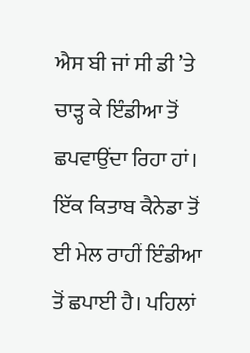ਐਸ ਬੀ ਜਾਂ ਸੀ ਡੀ ’ਤੇ ਚਾੜ੍ਹ ਕੇ ਇੰਡੀਆ ਤੋਂ ਛਪਵਾਉਂਦਾ ਰਿਹਾ ਹਾਂ। ਇੱਕ ਕਿਤਾਬ ਕੈਨੇਡਾ ਤੋਂ ਈ ਮੇਲ ਰਾਹੀਂ ਇੰਡੀਆ ਤੋਂ ਛਪਾਈ ਹੈ। ਪਹਿਲਾਂ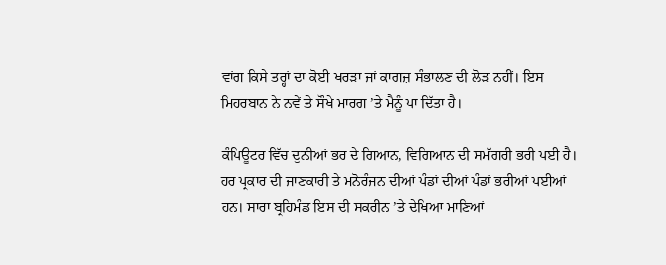ਵਾਂਗ ਕਿਸੇ ਤਰ੍ਹਾਂ ਦਾ ਕੋਈ ਖਰੜਾ ਜਾਂ ਕਾਗਜ਼ ਸੰਭਾਲਣ ਦੀ ਲੋੜ ਨਹੀਂ। ਇਸ ਮਿਹਰਬਾਨ ਨੇ ਨਵੇਂ ਤੇ ਸੌਖੇ ਮਾਰਗ ’ਤੇ ਮੈਨੂੰ ਪਾ ਦਿੱਤਾ ਹੈ।

ਕੰਪਿਊਟਰ ਵਿੱਚ ਦੁਨੀਆਂ ਭਰ ਦੇ ਗਿਆਨ, ਵਿਗਿਆਨ ਦੀ ਸਮੱਗਰੀ ਭਰੀ ਪਈ ਹੈ। ਹਰ ਪ੍ਰਕਾਰ ਦੀ ਜਾਣਕਾਰੀ ਤੇ ਮਨੋਰੰਜਨ ਦੀਆਂ ਪੰਡਾਂ ਦੀਆਂ ਪੰਡਾਂ ਭਰੀਆਂ ਪਈਆਂ ਹਨ। ਸਾਰਾ ਬ੍ਰਹਿਮੰਡ ਇਸ ਦੀ ਸਕਰੀਨ ’ਤੇ ਦੇਖਿਆ ਮਾਣਿਆਂ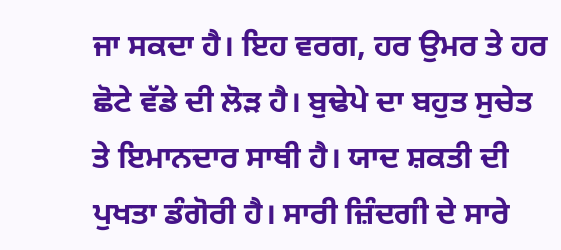ਜਾ ਸਕਦਾ ਹੈ। ਇਹ ਵਰਗ, ਹਰ ਉਮਰ ਤੇ ਹਰ ਛੋਟੇ ਵੱਡੇ ਦੀ ਲੋੜ ਹੈ। ਬੁਢੇਪੇ ਦਾ ਬਹੁਤ ਸੁਚੇਤ ਤੇ ਇਮਾਨਦਾਰ ਸਾਥੀ ਹੈ। ਯਾਦ ਸ਼ਕਤੀ ਦੀ ਪੁਖਤਾ ਡੰਗੋਰੀ ਹੈ। ਸਾਰੀ ਜ਼ਿੰਦਗੀ ਦੇ ਸਾਰੇ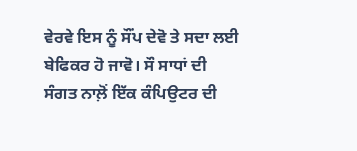ਵੇਰਵੇ ਇਸ ਨੂੰ ਸੌਂਪ ਦੇਵੋ ਤੇ ਸਦਾ ਲਈ ਬੇਫਿਕਰ ਹੋ ਜਾਵੋ। ਸੌ ਸਾਧਾਂ ਦੀ ਸੰਗਤ ਨਾਲ਼ੋਂ ਇੱਕ ਕੰਪਿਉਟਰ ਦੀ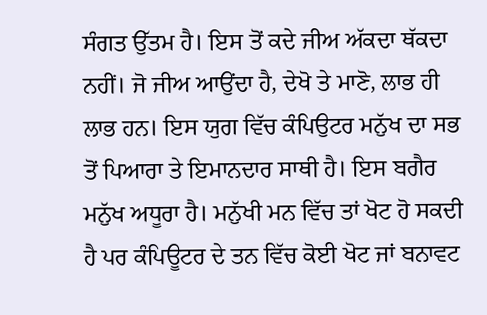ਸੰਗਤ ਉੱਤਮ ਹੈ। ਇਸ ਤੋਂ ਕਦੇ ਜੀਅ ਅੱਕਦਾ ਥੱਕਦਾ ਨਹੀਂ। ਜੋ ਜੀਅ ਆਉਂਦਾ ਹੈ, ਦੇਖੋ ਤੇ ਮਾਣੋ, ਲਾਭ ਹੀ ਲਾਭ ਹਨ। ਇਸ ਯੁਗ ਵਿੱਚ ਕੰਪਿਉਟਰ ਮਨੁੱਖ ਦਾ ਸਭ ਤੋਂ ਪਿਆਰਾ ਤੇ ਇਮਾਨਦਾਰ ਸਾਥੀ ਹੈ। ਇਸ ਬਗੈਰ ਮਨੁੱਖ ਅਧੂਰਾ ਹੈ। ਮਨੁੱਖੀ ਮਨ ਵਿੱਚ ਤਾਂ ਖੋਟ ਹੋ ਸਕਦੀ ਹੈ ਪਰ ਕੰਪਿਊਟਰ ਦੇ ਤਨ ਵਿੱਚ ਕੋਈ ਖੋਟ ਜਾਂ ਬਨਾਵਟ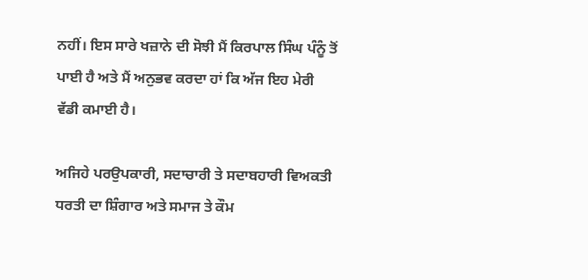ਨਹੀਂ। ਇਸ ਸਾਰੇ ਖਜ਼ਾਨੇ ਦੀ ਸੋਝੀ ਮੈਂ ਕਿਰਪਾਲ ਸਿੰਘ ਪੰਨੂੰ ਤੋਂ ਪਾਈ ਹੈ ਅਤੇ ਮੈਂ ਅਨੁਭਵ ਕਰਦਾ ਹਾਂ ਕਿ ਅੱਜ ਇਹ ਮੇਰੀ ਵੱਡੀ ਕਮਾਈ ਹੈ।

ਅਜਿਹੇ ਪਰਉਪਕਾਰੀ, ਸਦਾਚਾਰੀ ਤੇ ਸਦਾਬਹਾਰੀ ਵਿਅਕਤੀ ਧਰਤੀ ਦਾ ਸ਼ਿੰਗਾਰ ਅਤੇ ਸਮਾਜ ਤੇ ਕੌਮ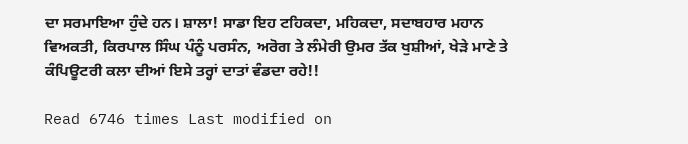ਦਾ ਸਰਮਾਇਆ ਹੁੰਦੇ ਹਨ। ਸ਼ਾਲਾ! ਸਾਡਾ ਇਹ ਟਹਿਕਦਾ, ਮਹਿਕਦਾ, ਸਦਾਬਹਾਰ ਮਹਾਨ ਵਿਅਕਤੀ, ਕਿਰਪਾਲ ਸਿੰਘ ਪੰਨੂੰ ਪਰਸੰਨ, ਅਰੋਗ ਤੇ ਲੰਮੇਰੀ ਉਮਰ ਤੱਕ ਖੁਸ਼ੀਆਂ, ਖੇੜੇ ਮਾਣੇ ਤੇ ਕੰਪਿਊਟਰੀ ਕਲਾ ਦੀਆਂ ਇਸੇ ਤਰ੍ਹਾਂ ਦਾਤਾਂ ਵੰਡਦਾ ਰਹੇ!!

Read 6746 times Last modified on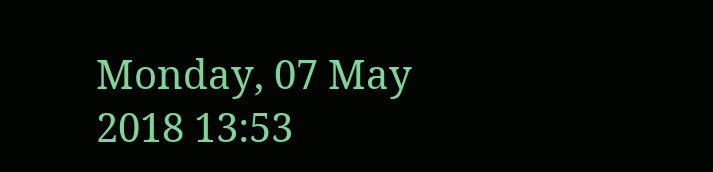Monday, 07 May 2018 13:53